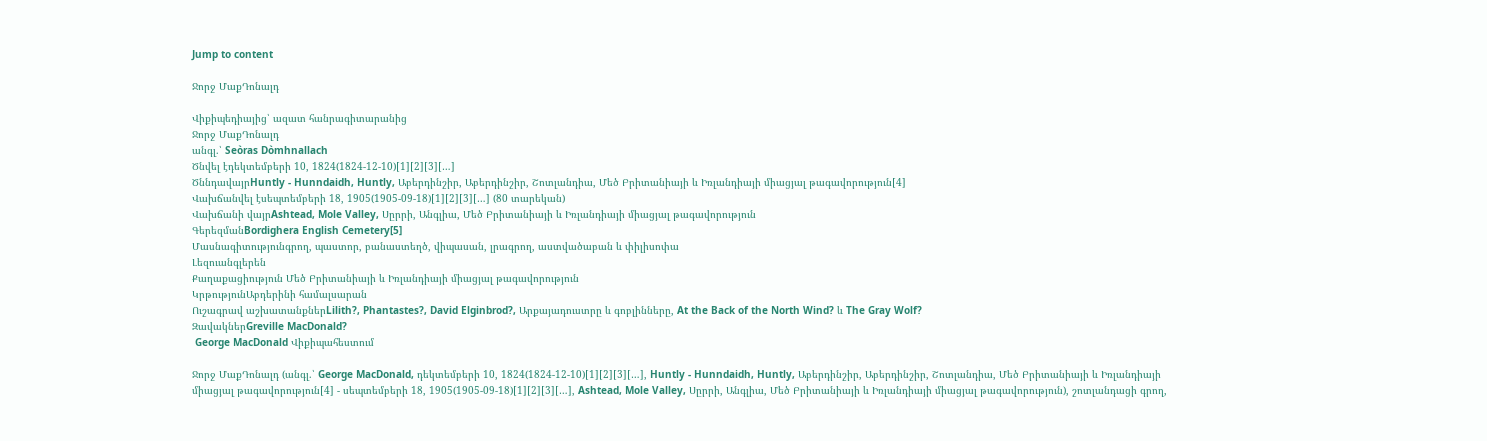Jump to content

Ջորջ ՄաքԴոնալդ

Վիքիպեդիայից՝ ազատ հանրագիտարանից
Ջորջ ՄաքԴոնալդ
անգլ.՝ Seòras Dòmhnallach
Ծնվել էդեկտեմբերի 10, 1824(1824-12-10)[1][2][3][…]
ԾննդավայրHuntly - Hunndaidh, Huntly, Աբերդինշիր, Աբերդինշիր, Շոտլանդիա, Մեծ Բրիտանիայի և Իռլանդիայի միացյալ թագավորություն[4]
Վախճանվել էսեպտեմբերի 18, 1905(1905-09-18)[1][2][3][…] (80 տարեկան)
Վախճանի վայրAshtead, Mole Valley, Սըրրի, Անգլիա, Մեծ Բրիտանիայի և Իռլանդիայի միացյալ թագավորություն
ԳերեզմանBordighera English Cemetery[5]
Մասնագիտությունգրող, պաստոր, բանաստեղծ, վիպասան, լրագրող, աստվածաբան և փիլիսոփա
Լեզուանգլերեն
Քաղաքացիություն Մեծ Բրիտանիայի և Իռլանդիայի միացյալ թագավորություն
ԿրթությունԱբդերինի համալսարան
Ուշագրավ աշխատանքներLilith?, Phantastes?, David Elginbrod?, Արքայադուստրը և գոբլինները, At the Back of the North Wind? և The Gray Wolf?
ԶավակներGreville MacDonald?
 George MacDonald Վիքիպահեստում

Ջորջ ՄաքԴոնալդ (անգլ.՝ George MacDonald, դեկտեմբերի 10, 1824(1824-12-10)[1][2][3][…], Huntly - Hunndaidh, Huntly, Աբերդինշիր, Աբերդինշիր, Շոտլանդիա, Մեծ Բրիտանիայի և Իռլանդիայի միացյալ թագավորություն[4] - սեպտեմբերի 18, 1905(1905-09-18)[1][2][3][…], Ashtead, Mole Valley, Սըրրի, Անգլիա, Մեծ Բրիտանիայի և Իռլանդիայի միացյալ թագավորություն), շոտլանդացի գրող,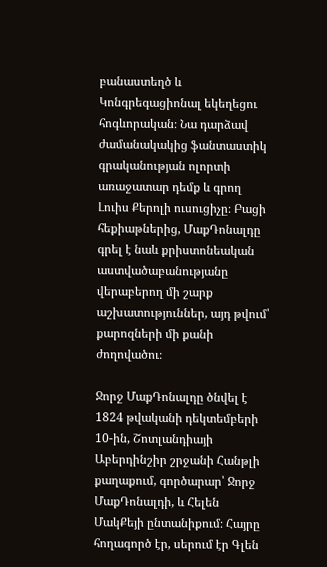բանաստեղծ և Կոնգրեգացիոնալ եկեղեցու հոգևորական։ Նա դարձավ ժամանակակից ֆանտաստիկ գրականության ոլորտի առաջատար դեմք և գրող Լուիս Քերոլի ուսուցիչը։ Բացի հեքիաթներից, ՄաքԴոնալդը գրել է նաև քրիստոնեական աստվածաբանությանը վերաբերող մի շարք աշխատություններ, այդ թվում՝ քարոզների մի քանի ժողովածու։

Ջորջ ՄաքԴոնալդը ծնվել է 1824 թվականի դեկտեմբերի 10-ին, Շոտլանդիայի Աբերդինշիր շրջանի Հանթլի քաղաքում, գործարար՝ Ջորջ ՄաքԴոնալդի, և Հելեն ՄակՔեյի ընտանիքում։ Հայրը հողագործ էր, սերում էր Գլեն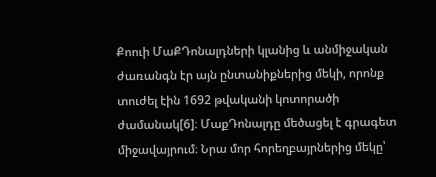Քոուի ՄաՔԴոնալդների կլանից և անմիջական ժառանգն էր այն ընտանիքներից մեկի, որոնք տուժել էին 1692 թվականի կոտորածի ժամանակ[6]։ ՄաքԴոնալդը մեծացել է գրագետ միջավայրում։ Նրա մոր հորեղբայրներից մեկը՝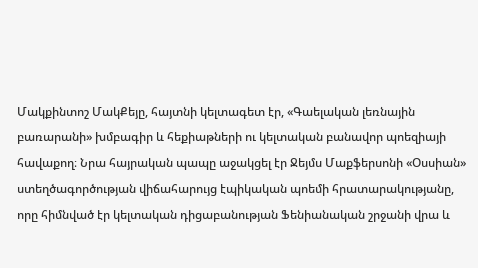Մակքինտոշ ՄակՔեյը, հայտնի կելտագետ էր, «Գաելական լեռնային բառարանի» խմբագիր և հեքիաթների ու կելտական բանավոր պոեզիայի հավաքող։ Նրա հայրական պապը աջակցել էր Ջեյմս Մաքֆերսոնի «Օսսիան» ստեղծագործության վիճահարույց էպիկական պոեմի հրատարակությանը, որը հիմնված էր կելտական դիցաբանության Ֆենիանական շրջանի վրա և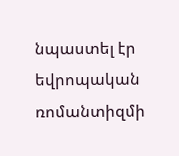նպաստել էր եվրոպական ռոմանտիզմի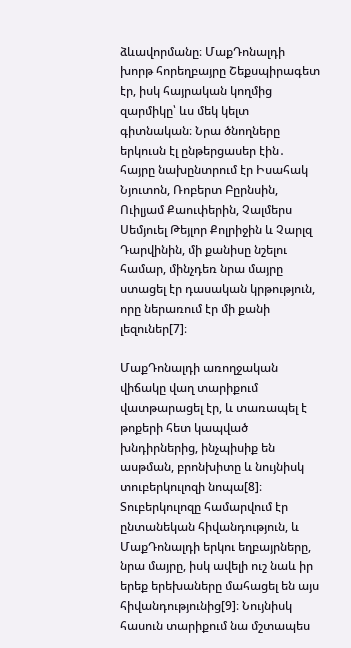ձևավորմանը։ ՄաքԴոնալդի խորթ հորեղբայրը Շեքսպիրագետ էր, իսկ հայրական կողմից զարմիկը՝ ևս մեկ կելտ գիտնական։ Նրա ծնողները երկուսն էլ ընթերցասեր էին․ հայրը նախընտրում էր Իսահակ Նյուտոն, Ռոբերտ Բըրնսին, Ուիլյամ Քաուփերին, Չալմերս Սեմյուել Թեյլոր Քոլրիջին և Չարլզ Դարվինին, մի քանիսը նշելու համար, մինչդեռ նրա մայրը ստացել էր դասական կրթություն, որը ներառում էր մի քանի լեզուներ[7]։

ՄաքԴոնալդի առողջական վիճակը վաղ տարիքում վատթարացել էր, և տառապել է թոքերի հետ կապված խնդիրներից, ինչպիսիք են ասթման, բրոնխիտը և նույնիսկ տուբերկուլոզի նոպա[8]։ Տուբերկուլոզը համարվում էր ընտանեկան հիվանդություն, և ՄաքԴոնալդի երկու եղբայրները, նրա մայրը, իսկ ավելի ուշ նաև իր երեք երեխաները մահացել են այս հիվանդությունից[9]։ Նույնիսկ հասուն տարիքում նա մշտապես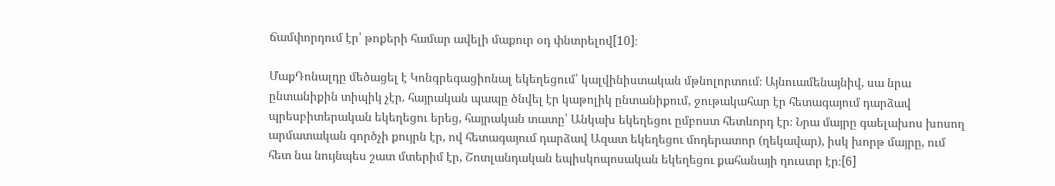ճամփորդում էր՝ թոքերի համար ավելի մաքուր օդ փնտրելով[10]։

ՄաքԴոնալդը մեծացել է Կոնգրեգացիոնալ եկեղեցում՝ կալվինիստական մթնոլորտում։ Այնուամենայնիվ, սա նրա ընտանիքին տիպիկ չէր. հայրական պապը ծնվել էր կաթոլիկ ընտանիքում, ջութակահար էր հետագայում դարձավ պրեսբիտերական եկեղեցու երեց, հայրական տատը՝ Անկախ եկեղեցու ըմբոստ հետևորդ էր։ Նրա մայրը գաելախոս խոսող արմատական գործչի քույրն էր, ով հետագայում դարձավ Ազատ եկեղեցու մոդերատոր (ղեկավար), իսկ խորթ մայրը, ում հետ նա նույնպես շատ մտերիմ էր, Շոտլանդական եպիսկոպոսական եկեղեցու քահանայի դուստր էր։[6]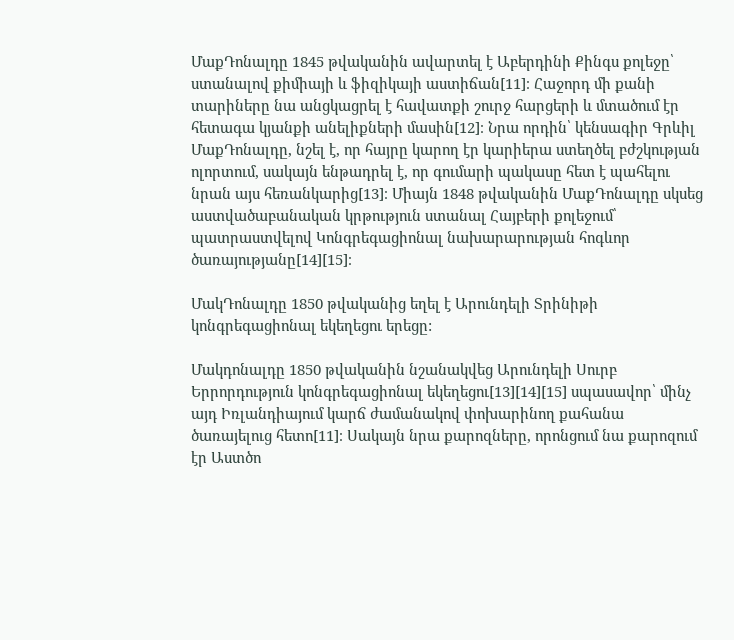ՄաքԴոնալդը 1845 թվականին ավարտել է Աբերդինի Քինգս քոլեջը՝ ստանալով քիմիայի և ֆիզիկայի աստիճան[11]։ Հաջորդ մի քանի տարիները նա անցկացրել է հավատքի շուրջ հարցերի և մտածում էր հետագա կյանքի անելիքների մասին[12]։ Նրա որդին՝ կենսագիր Գրևիլ ՄաքԴոնալդը, նշել է, որ հայրը կարող էր կարիերա ստեղծել բժշկության ոլորտում, սակայն ենթադրել է, որ գումարի պակասը հետ է պահելու նրան այս հեռանկարից[13]։ Միայն 1848 թվականին ՄաքԴոնալդը սկսեց աստվածաբանական կրթություն ստանալ Հայբերի քոլեջում՝ պատրաստվելով Կոնգրեգացիոնալ նախարարության հոգևոր ծառայությանը[14][15]։

ՄակԴոնալդը 1850 թվականից եղել է Արունդելի Տրինիթի կոնգրեգացիոնալ եկեղեցու երեցը:

Մակդոնալդը 1850 թվականին նշանակվեց Արունդելի Սուրբ Երրորդություն կոնգրեգացիոնալ եկեղեցու[13][14][15] սպասավոր՝ մինչ այդ Իռլանդիայում կարճ ժամանակով փոխարինող քահանա ծառայելուց հետո[11]։ Սակայն նրա քարոզները, որոնցում նա քարոզում էր Աստծո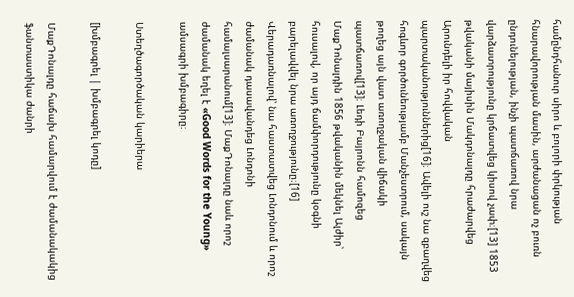համընդհանուր սիրո և բոլորի փրկության հնարավորության մասին, արժանացան ոչ բուռն ընդունելության, ինչի պատճառով նրա վարձատրությունը կրճատվեց կիսով չափ։[13] 1853 թվականի մայիսին Մակդոնալդը հրաժարվեց Արունդելի իր հովվական պարտականություններից[16]։ Ավելի ուշ նա զբաղվեց հոգևոր գործունեությամբ Մանչեստրում, սակայն թողեց այն վատ առողջական վիճակի պատճառով[13]։ Լեդի Բայրոնն համոզեց ՄաքԴոնալդին 1856 թվականին մեկնել Ալժիր՝ հուսալով, որ այդ ճամփորդությունը կօգնի բարելավվել նրա առողջությունը։[16] Վերադառնալով՝ նա հաստատվեց Լոնդոնում և որոշ ժամանակ դասավանդեց Լոնդոնի համալսարանում[13]։ ՄաքԴոնալդը նաև որոշ ժամանակ եղել է «Good Words for the Young» ամսագրի խմբագիրը։

Ստեղծագործական կարիերա

[խմբագրել | խմբագրել կոդը]

ՄաքԴոնալդը հաճախ համարվում է ժամանակակից ֆանտաստիկա ժանրի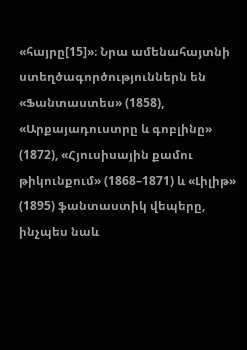«հայրը[15]»։ Նրա ամենահայտնի ստեղծագործություններն են «Ֆանտաստես» (1858), «Արքայադուստրը և գոբլինը» (1872), «Հյուսիսային քամու թիկունքում» (1868–1871) և «Լիլիթ» (1895) ֆանտաստիկ վեպերը, ինչպես նաև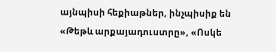այնպիսի հեքիաթներ, ինչպիսիք են «Թեթև արքայադուստրը», «Ոսկե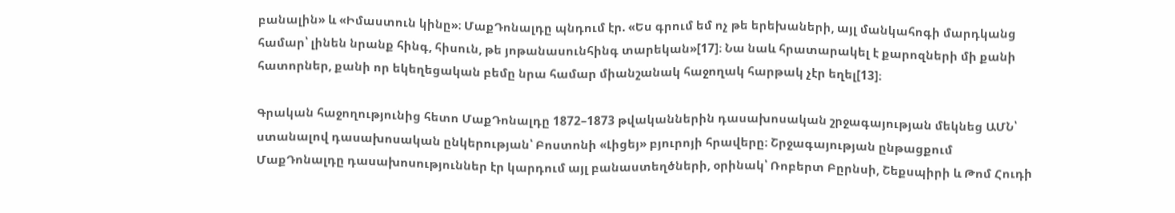բանալին» և «Իմաստուն կինը»։ ՄաքԴոնալդը պնդում էր. «Ես գրում եմ ոչ թե երեխաների, այլ մանկահոգի մարդկանց համար՝ լինեն նրանք հինգ, հիսուն, թե յոթանասունհինգ տարեկան»[17]։ Նա նաև հրատարակել է քարոզների մի քանի հատորներ, քանի որ եկեղեցական բեմը նրա համար միանշանակ հաջողակ հարթակ չէր եղել[13]։

Գրական հաջողությունից հետո ՄաքԴոնալդը 1872–1873 թվականներին դասախոսական շրջագայության մեկնեց ԱՄՆ՝ ստանալով դասախոսական ընկերության՝ Բոստոնի «Լիցեյ» բյուրոյի հրավերը։ Շրջագայության ընթացքում ՄաքԴոնալդը դասախոսություններ էր կարդում այլ բանաստեղծների, օրինակ՝ Ռոբերտ Բըրնսի, Շեքսպիրի և Թոմ Հուդի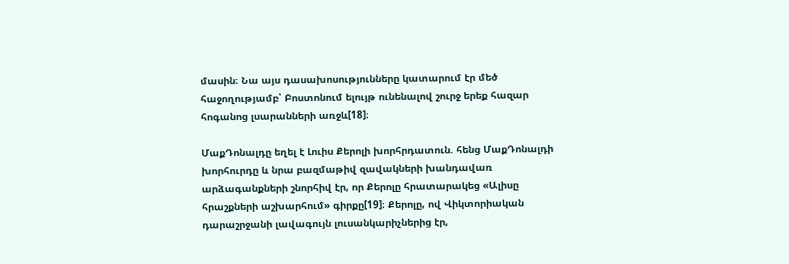մասին։ Նա այս դասախոսությունները կատարում էր մեծ հաջողությամբ՝ Բոստոնում ելույթ ունենալով շուրջ երեք հազար հոգանոց լսարանների առջև[18]։

ՄաքԴոնալդը եղել է Լուիս Քերոլի խորհրդատուն. հենց ՄաքԴոնալդի խորհուրդը և նրա բազմաթիվ զավակների խանդավառ արձագանքների շնորհիվ էր, որ Քերոլը հրատարակեց «Ալիսը հրաշքների աշխարհում» գիրքը[19]։ Քերոլը, ով Վիկտորիական դարաշրջանի լավագույն լուսանկարիչներից էր,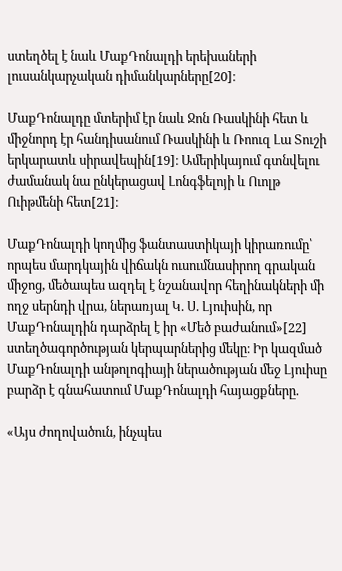ստեղծել է նաև ՄաքԴոնալդի երեխաների լուսանկարչական դիմանկարները[20]։

ՄաքԴոնալդը մտերիմ էր նաև Ջոն Ռասկինի հետ և միջնորդ էր հանդիսանում Ռասկինի և Ռոուզ Լա Տուշի երկարատև սիրավեպին[19]։ Ամերիկայում գտնվելու ժամանակ նա ընկերացավ Լոնգֆելոյի և Ուոլթ Ուիթմենի հետ[21]։

ՄաքԴոնալդի կողմից ֆանտաստիկայի կիրառումը՝ որպես մարդկային վիճակն ուսումնասիրող գրական միջոց, մեծապես ազդել է նշանավոր հեղինակների մի ողջ սերնդի վրա, ներառյալ Կ. Ս. Լյուիսին, որ ՄաքԴոնալդին դարձրել է իր «Մեծ բաժանում»[22] ստեղծագործության կերպարներից մեկը։ Իր կազմած ՄաքԴոնալդի անթոլոգիայի ներածության մեջ Լյուիսը բարձր է գնահատում ՄաքԴոնալդի հայացքները.

«Այս ժողովածուն, ինչպես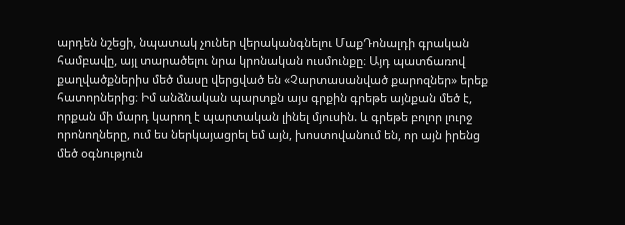արդեն նշեցի, նպատակ չուներ վերականգնելու ՄաքԴոնալդի գրական համբավը, այլ տարածելու նրա կրոնական ուսմունքը։ Այդ պատճառով քաղվածքներիս մեծ մասը վերցված են «Չարտասանված քարոզներ» երեք հատորներից։ Իմ անձնական պարտքն այս գրքին գրեթե այնքան մեծ է, որքան մի մարդ կարող է պարտական լինել մյուսին. և գրեթե բոլոր լուրջ որոնողները, ում ես ներկայացրել եմ այն, խոստովանում են, որ այն իրենց մեծ օգնություն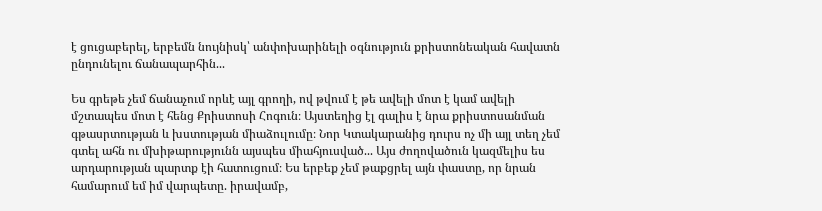է ցուցաբերել, երբեմն նույնիսկ՝ անփոխարինելի օգնություն քրիստոնեական հավատն ընդունելու ճանապարհին...

Ես գրեթե չեմ ճանաչում որևէ այլ գրողի, ով թվում է թե ավելի մոտ է կամ ավելի մշտապես մոտ է հենց Քրիստոսի Հոգուն։ Այստեղից էլ գալիս է նրա քրիստոսանման գթասրտության և խստության միաձուլումը։ Նոր Կտակարանից դուրս ոչ մի այլ տեղ չեմ գտել ահն ու մխիթարությունն այսպես միահյուսված... Այս ժողովածուն կազմելիս ես արդարության պարտք էի հատուցում։ Ես երբեք չեմ թաքցրել այն փաստը, որ նրան համարում եմ իմ վարպետը. իրավամբ,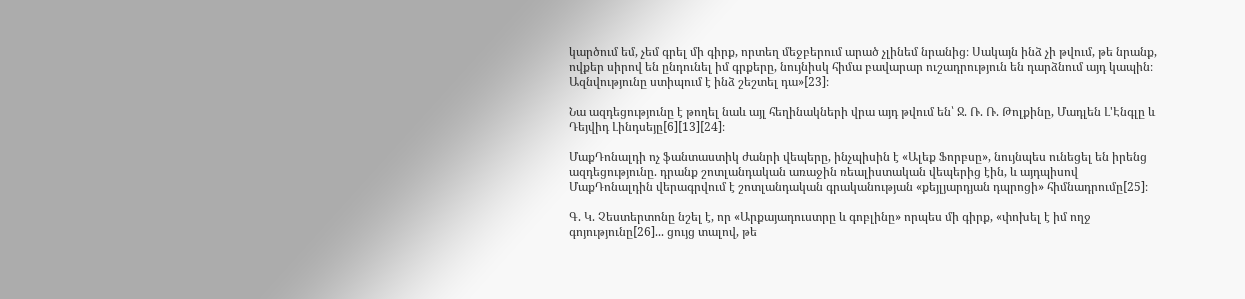կարծում եմ, չեմ գրել մի գիրք, որտեղ մեջբերում արած չլինեմ նրանից։ Սակայն ինձ չի թվում, թե նրանք, ովքեր սիրով են ընդունել իմ գրքերը, նույնիսկ հիմա բավարար ուշադրություն են դարձնում այդ կապին։ Ազնվությունը ստիպում է ինձ շեշտել դա»[23]։

Նա ազդեցությունը է թողել նաև այլ հեղինակների վրա այդ թվում են՝ Ջ. Ռ. Ռ. Թոլքինը, Մադլեն Լ'Էնգլը և Դեյվիդ Լինդսեյը[6][13][24]։

ՄաքԴոնալդի ոչ ֆանտաստիկ ժանրի վեպերը, ինչպիսին է «Ալեք Ֆորբսը», նույնպես ունեցել են իրենց ազդեցությունը. դրանք շոտլանդական առաջին ռեալիստական վեպերից էին, և այդպիսով ՄաքԴոնալդին վերագրվում է շոտլանդական գրականության «քեյլյարդյան դպրոցի» հիմնադրումը[25]։

Գ. Կ. Չեստերտոնը նշել է, որ «Արքայադուստրը և գոբլինը» որպես մի գիրք, «փոխել է իմ ողջ գոյությունը[26]... ցույց տալով, թե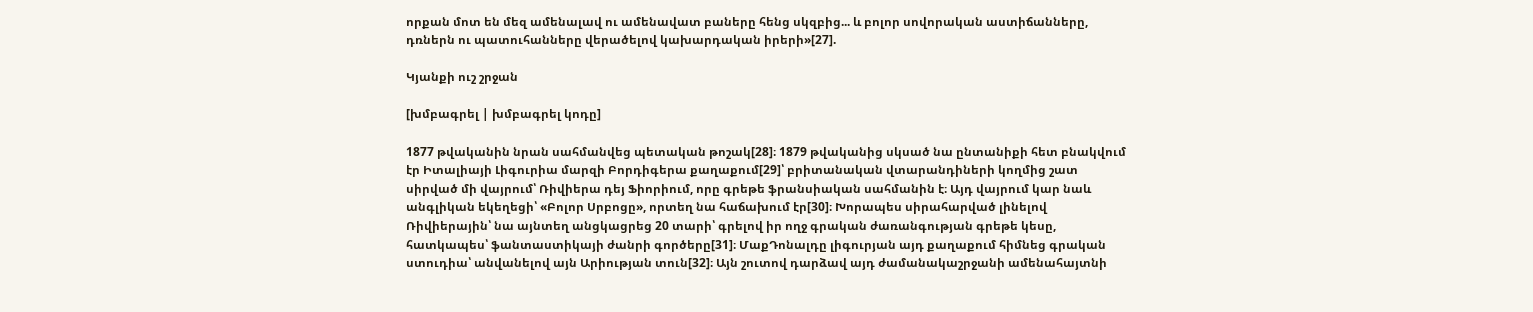որքան մոտ են մեզ ամենալավ ու ամենավատ բաները հենց սկզբից... և բոլոր սովորական աստիճանները, դռներն ու պատուհանները վերածելով կախարդական իրերի»[27].

Կյանքի ուշ շրջան

[խմբագրել | խմբագրել կոդը]

1877 թվականին նրան սահմանվեց պետական թոշակ[28]։ 1879 թվականից սկսած նա ընտանիքի հետ բնակվում էր Իտալիայի Լիգուրիա մարզի Բորդիգերա քաղաքում[29]՝ բրիտանական վտարանդիների կողմից շատ սիրված մի վայրում՝ Ռիվիերա դեյ Ֆիորիում, որը գրեթե ֆրանսիական սահմանին է։ Այդ վայրում կար նաև անգլիկան եկեղեցի՝ «Բոլոր Սրբոցը», որտեղ նա հաճախում էր[30]։ Խորապես սիրահարված լինելով Ռիվիերային՝ նա այնտեղ անցկացրեց 20 տարի՝ գրելով իր ողջ գրական ժառանգության գրեթե կեսը, հատկապես՝ ֆանտաստիկայի ժանրի գործերը[31]։ ՄաքԴոնալդը լիգուրյան այդ քաղաքում հիմնեց գրական ստուդիա՝ անվանելով այն Արիության տուն[32]։ Այն շուտով դարձավ այդ ժամանակաշրջանի ամենահայտնի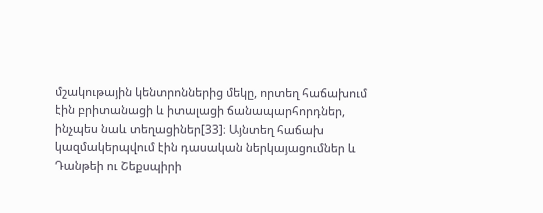մշակութային կենտրոններից մեկը, որտեղ հաճախում էին բրիտանացի և իտալացի ճանապարհորդներ, ինչպես նաև տեղացիներ[33]։ Այնտեղ հաճախ կազմակերպվում էին դասական ներկայացումներ և Դանթեի ու Շեքսպիրի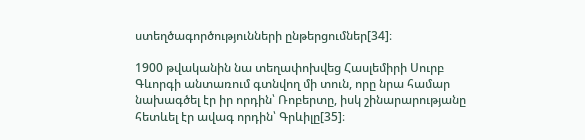ստեղծագործությունների ընթերցումներ[34]։

1900 թվականին նա տեղափոխվեց Հասլեմիրի Սուրբ Գևորգի անտառում գտնվող մի տուն, որը նրա համար նախագծել էր իր որդին՝ Ռոբերտը, իսկ շինարարությանը հետևել էր ավագ որդին՝ Գրևիլը[35]։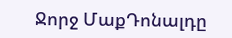Ջորջ ՄաքԴոնալդը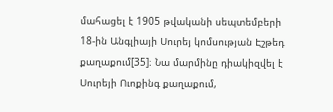մահացել է 1905 թվականի սեպտեմբերի 18-ին Անգլիայի Սուրեյ կոմսության Էշթեդ քաղաքում[35]։ Նա մարմինը դիակիզվել է Սուրեյի Ուոքինգ քաղաքում,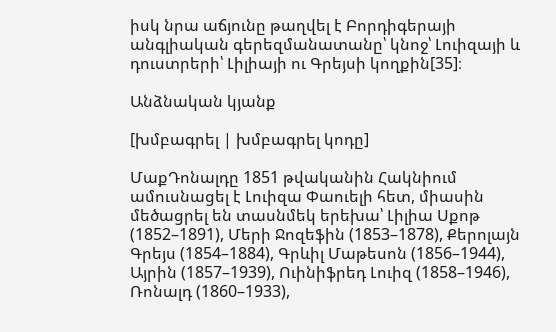իսկ նրա աճյունը թաղվել է Բորդիգերայի անգլիական գերեզմանատանը՝ կնոջ՝ Լուիզայի և դուստրերի՝ Լիլիայի ու Գրեյսի կողքին[35]։

Անձնական կյանք

[խմբագրել | խմբագրել կոդը]

ՄաքԴոնալդը 1851 թվականին Հակնիում ամուսնացել է Լուիզա Փաուելի հետ, միասին մեծացրել են տասնմեկ երեխա՝ Լիլիա Սքոթ (1852–1891), Մերի Ջոզեֆին (1853–1878), Քերոլայն Գրեյս (1854–1884), Գրևիլ Մաթեսոն (1856–1944), Այրին (1857–1939), Ուինիֆրեդ Լուիզ (1858–1946), Ռոնալդ (1860–1933),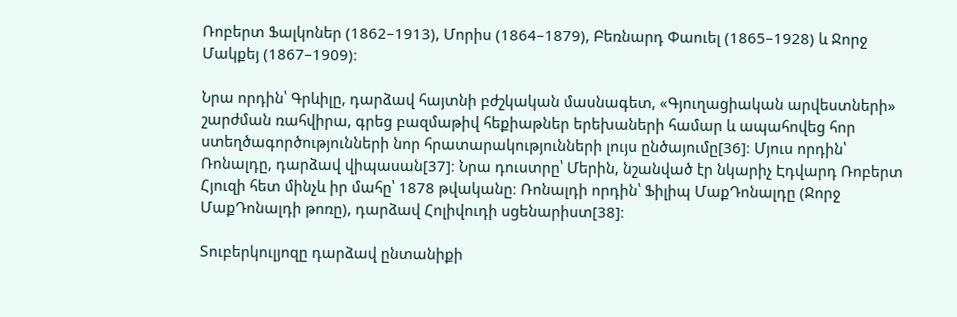Ռոբերտ Ֆալկոներ (1862–1913), Մորիս (1864–1879), Բեռնարդ Փաուել (1865–1928) և Ջորջ Մակքեյ (1867–1909)։

Նրա որդին՝ Գրևիլը, դարձավ հայտնի բժշկական մասնագետ, «Գյուղացիական արվեստների» շարժման ռահվիրա, գրեց բազմաթիվ հեքիաթներ երեխաների համար և ապահովեց հոր ստեղծագործությունների նոր հրատարակությունների լույս ընծայումը[36]։ Մյուս որդին՝ Ռոնալդը, դարձավ վիպասան[37]։ Նրա դուստրը՝ Մերին, նշանված էր նկարիչ Էդվարդ Ռոբերտ Հյուզի հետ մինչև իր մահը՝ 1878 թվականը։ Ռոնալդի որդին՝ Ֆիլիպ ՄաքԴոնալդը (Ջորջ ՄաքԴոնալդի թոռը), դարձավ Հոլիվուդի սցենարիստ[38]։

Տուբերկուլյոզը դարձավ ընտանիքի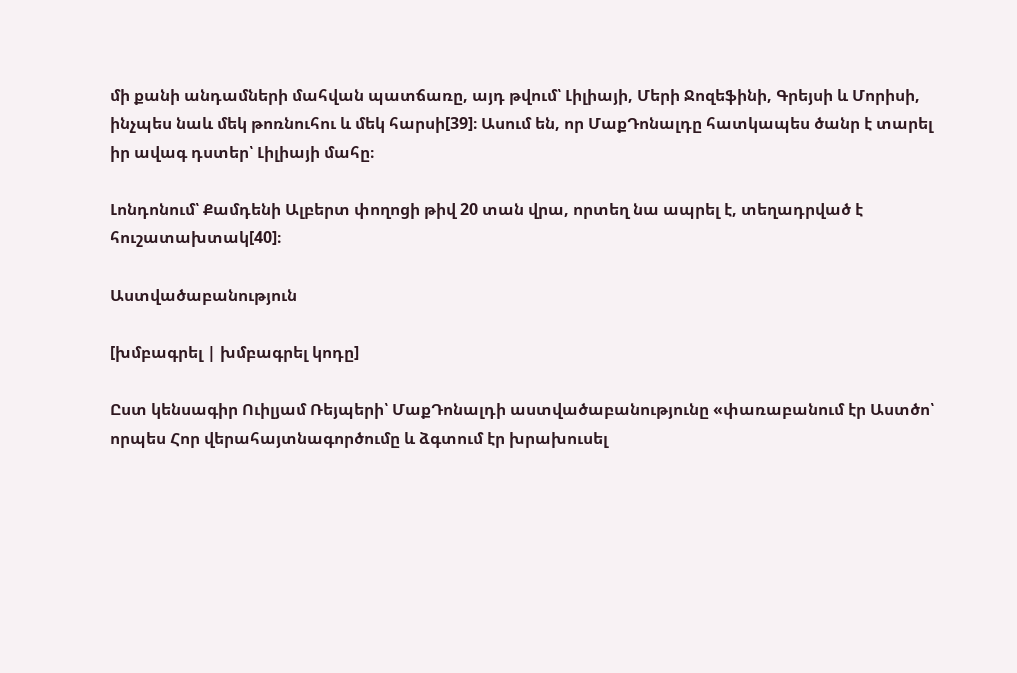մի քանի անդամների մահվան պատճառը, այդ թվում՝ Լիլիայի, Մերի Ջոզեֆինի, Գրեյսի և Մորիսի, ինչպես նաև մեկ թոռնուհու և մեկ հարսի[39]։ Ասում են, որ ՄաքԴոնալդը հատկապես ծանր է տարել իր ավագ դստեր՝ Լիլիայի մահը։

Լոնդոնում՝ Քամդենի Ալբերտ փողոցի թիվ 20 տան վրա, որտեղ նա ապրել է, տեղադրված է հուշատախտակ[40]։

Աստվածաբանություն

[խմբագրել | խմբագրել կոդը]

Ըստ կենսագիր Ուիլյամ Ռեյպերի՝ ՄաքԴոնալդի աստվածաբանությունը «փառաբանում էր Աստծո՝ որպես Հոր վերահայտնագործումը և ձգտում էր խրախուսել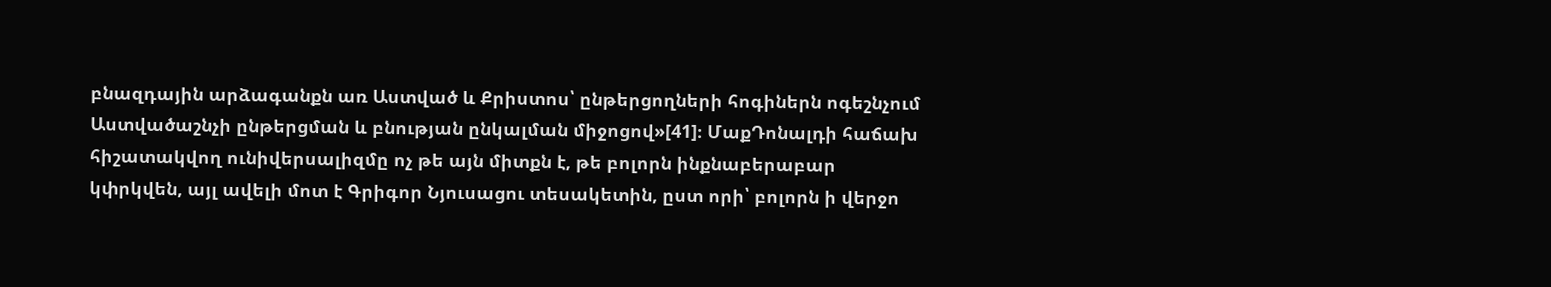բնազդային արձագանքն առ Աստված և Քրիստոս՝ ընթերցողների հոգիներն ոգեշնչում Աստվածաշնչի ընթերցման և բնության ընկալման միջոցով»[41]։ ՄաքԴոնալդի հաճախ հիշատակվող ունիվերսալիզմը ոչ թե այն միտքն է, թե բոլորն ինքնաբերաբար կփրկվեն, այլ ավելի մոտ է Գրիգոր Նյուսացու տեսակետին, ըստ որի՝ բոլորն ի վերջո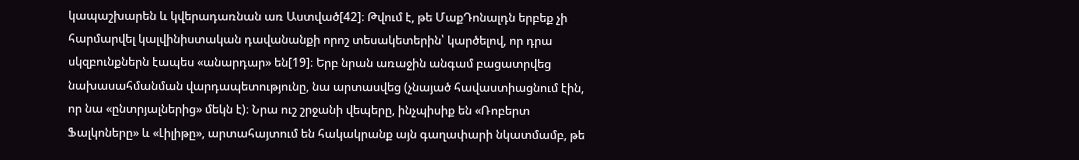կապաշխարեն և կվերադառնան առ Աստված[42]։ Թվում է, թե ՄաքԴոնալդն երբեք չի հարմարվել կալվինիստական դավանանքի որոշ տեսակետերին՝ կարծելով, որ դրա սկզբունքներն էապես «անարդար» են[19]։ Երբ նրան առաջին անգամ բացատրվեց նախասահմանման վարդապետությունը, նա արտասվեց (չնայած հավաստիացնում էին, որ նա «ընտրյալներից» մեկն է)։ Նրա ուշ շրջանի վեպերը, ինչպիսիք են «Ռոբերտ Ֆալկոները» և «Լիլիթը», արտահայտում են հակակրանք այն գաղափարի նկատմամբ, թե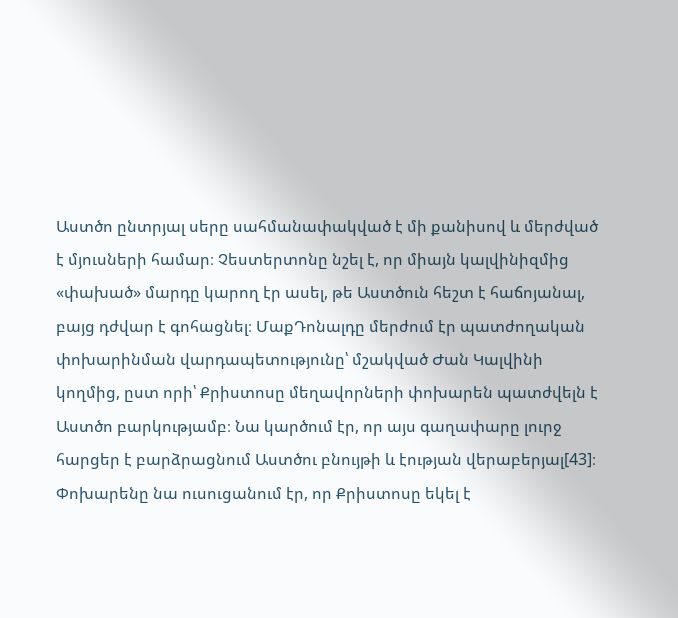Աստծո ընտրյալ սերը սահմանափակված է մի քանիսով և մերժված է մյուսների համար։ Չեստերտոնը նշել է, որ միայն կալվինիզմից «փախած» մարդը կարող էր ասել, թե Աստծուն հեշտ է հաճոյանալ, բայց դժվար է գոհացնել։ ՄաքԴոնալդը մերժում էր պատժողական փոխարինման վարդապետությունը՝ մշակված Ժան Կալվինի կողմից, ըստ որի՝ Քրիստոսը մեղավորների փոխարեն պատժվելն է Աստծո բարկությամբ։ Նա կարծում էր, որ այս գաղափարը լուրջ հարցեր է բարձրացնում Աստծու բնույթի և էության վերաբերյալ[43]։ Փոխարենը նա ուսուցանում էր, որ Քրիստոսը եկել է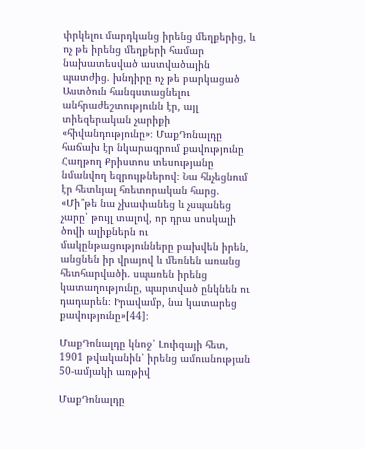փրկելու մարդկանց իրենց մեղքերից, և ոչ թե իրենց մեղքերի համար նախատեսված աստվածային պատժից. խնդիրը ոչ թե բարկացած Աստծուն հանգստացնելու անհրաժեշտությունն էր, այլ տիեզերական չարիքի «հիվանդությունը»։ ՄաքԴոնալդը հաճախ էր նկարագրում քավությունը Հաղթող Քրիստոս տեսությանը նմանվող եզրույթներով։ Նա հնչեցնում էր հետևյալ հռետորական հարց. «Մի՞թե նա չխափանեց և չսպանեց չարը՝ թույլ տալով, որ դրա սոսկալի ծովի ալիքներն ու մակընթացությունները բախվեն իրեն, անցնեն իր վրայով և մեռնեն առանց հետհարվածի. սպառեն իրենց կատաղությունը, պարտված ընկնեն ու դադարեն։ Իրավամբ, նա կատարեց քավությունը»[44]։

ՄաքԴոնալդը կնոջ՝ Լուիզայի հետ, 1901 թվականին՝ իրենց ամուսնության 50-ամյակի առթիվ

ՄաքԴոնալդը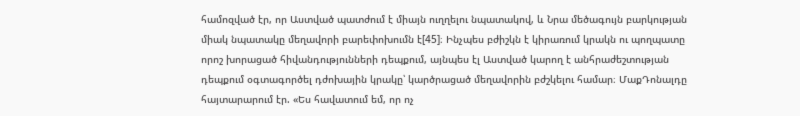համոզված էր, որ Աստված պատժում է միայն ուղղելու նպատակով, և Նրա մեծագույն բարկության միակ նպատակը մեղավորի բարեփոխումն է[45]։ Ինչպես բժիշկն է կիրառում կրակն ու պողպատը որոշ խորացած հիվանդությունների դեպքում, այնպես էլ Աստված կարող է անհրաժեշտության դեպքում օգտագործել դժոխային կրակը՝ կարծրացած մեղավորին բժշկելու համար։ ՄաքԴոնալդը հայտարարում էր. «Ես հավատում եմ, որ ոչ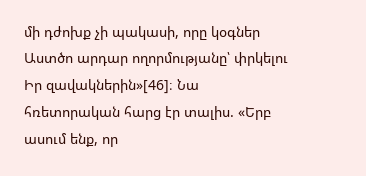մի դժոխք չի պակասի, որը կօգներ Աստծո արդար ողորմությանը՝ փրկելու Իր զավակներին»[46]։ Նա հռետորական հարց էր տալիս. «Երբ ասում ենք, որ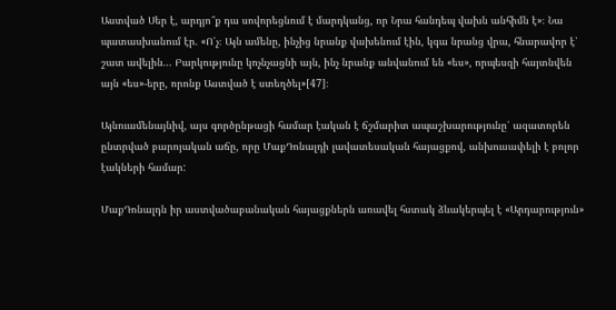Աստված Սեր է, արդյո՞ք դա սովորեցնում է մարդկանց, որ Նրա հանդեպ վախն անհիմն է»։ Նա պատասխանում էր. «Ո՛չ։ Այն ամենը, ինչից նրանք վախենում էին, կգա նրանց վրա, հնարավոր է՝ շատ ավելին... Բարկությունը կոչնչացնի այն, ինչ նրանք անվանում են «ես», որպեսզի հայտնվեն այն «ես»-երը, որոնք Աստված է ստեղծել»[47]։

Այնուամենայնիվ, այս գործընթացի համար էական է ճշմարիտ ապաշխարությունը՝ ազատորեն ընտրված բարոյական աճը, որը ՄաքԴոնալդի լավատեսական հայացքով, անխուսափելի է բոլոր էակների համար:

ՄաքԴոնալդն իր աստվածաբանական հայացքներն առավել հստակ ձևակերպել է «Արդարություն»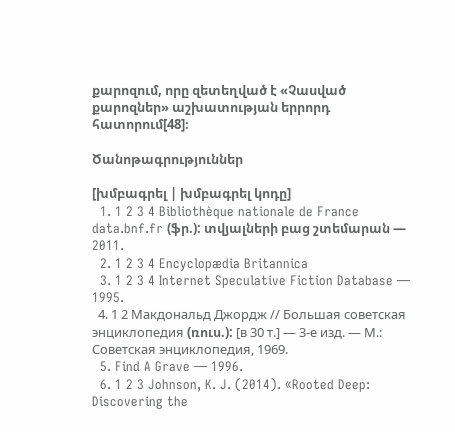քարոզում, որը զետեղված է «Չասված քարոզներ» աշխատության երրորդ հատորում[48]։

Ծանոթագրություններ

[խմբագրել | խմբագրել կոդը]
  1. 1 2 3 4 Bibliothèque nationale de France data.bnf.fr (ֆր.): տվյալների բաց շտեմարան — 2011.
  2. 1 2 3 4 Encyclopædia Britannica
  3. 1 2 3 4 Internet Speculative Fiction Database — 1995.
  4. 1 2 Макдональд Джордж // Большая советская энциклопедия (ռուս.): [в 30 т.] — 3-е изд. — М.: Советская энциклопедия, 1969.
  5. Find A Grave — 1996.
  6. 1 2 3 Johnson, K. J. (2014). «Rooted Deep: Discovering the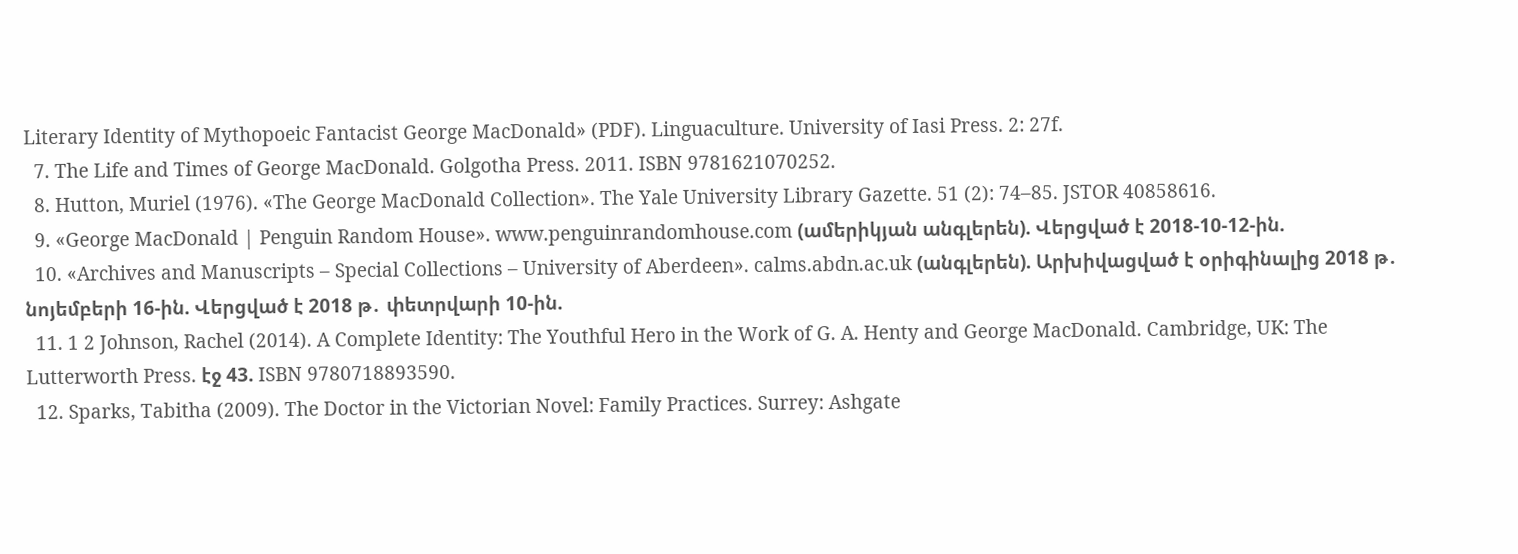Literary Identity of Mythopoeic Fantacist George MacDonald» (PDF). Linguaculture. University of Iasi Press. 2: 27f.
  7. The Life and Times of George MacDonald. Golgotha Press. 2011. ISBN 9781621070252.
  8. Hutton, Muriel (1976). «The George MacDonald Collection». The Yale University Library Gazette. 51 (2): 74–85. JSTOR 40858616.
  9. «George MacDonald | Penguin Random House». www.penguinrandomhouse.com (ամերիկյան անգլերեն). Վերցված է 2018-10-12-ին.
  10. «Archives and Manuscripts – Special Collections – University of Aberdeen». calms.abdn.ac.uk (անգլերեն). Արխիվացված է օրիգինալից 2018 թ․ նոյեմբերի 16-ին. Վերցված է 2018 թ․ փետրվարի 10-ին.
  11. 1 2 Johnson, Rachel (2014). A Complete Identity: The Youthful Hero in the Work of G. A. Henty and George MacDonald. Cambridge, UK: The Lutterworth Press. էջ 43. ISBN 9780718893590.
  12. Sparks, Tabitha (2009). The Doctor in the Victorian Novel: Family Practices. Surrey: Ashgate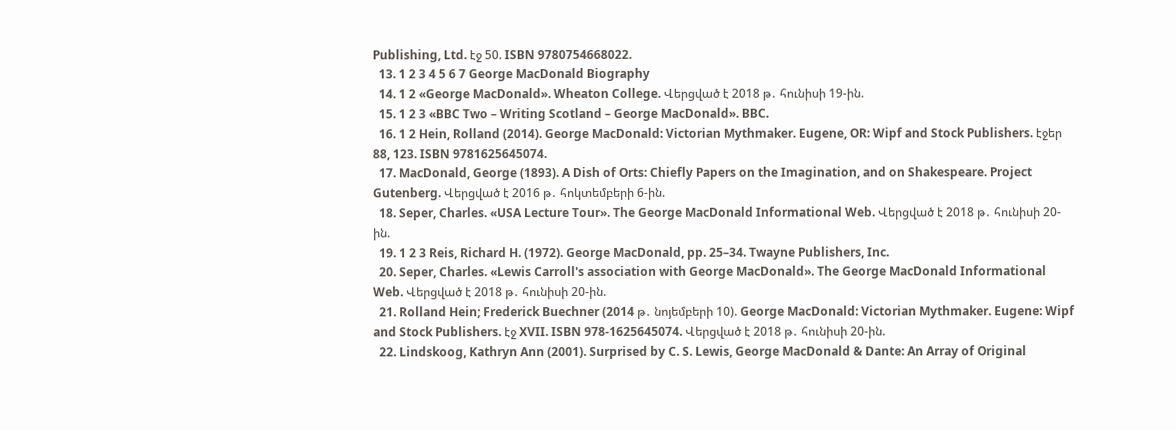Publishing, Ltd. էջ 50. ISBN 9780754668022.
  13. 1 2 3 4 5 6 7 George MacDonald Biography
  14. 1 2 «George MacDonald». Wheaton College. Վերցված է 2018 թ․ հունիսի 19-ին.
  15. 1 2 3 «BBC Two – Writing Scotland – George MacDonald». BBC.
  16. 1 2 Hein, Rolland (2014). George MacDonald: Victorian Mythmaker. Eugene, OR: Wipf and Stock Publishers. էջեր 88, 123. ISBN 9781625645074.
  17. MacDonald, George (1893). A Dish of Orts: Chiefly Papers on the Imagination, and on Shakespeare. Project Gutenberg. Վերցված է 2016 թ․ հոկտեմբերի 6-ին.
  18. Seper, Charles. «USA Lecture Tour». The George MacDonald Informational Web. Վերցված է 2018 թ․ հունիսի 20-ին.
  19. 1 2 3 Reis, Richard H. (1972). George MacDonald, pp. 25–34. Twayne Publishers, Inc.
  20. Seper, Charles. «Lewis Carroll's association with George MacDonald». The George MacDonald Informational Web. Վերցված է 2018 թ․ հունիսի 20-ին.
  21. Rolland Hein; Frederick Buechner (2014 թ․ նոյեմբերի 10). George MacDonald: Victorian Mythmaker. Eugene: Wipf and Stock Publishers. էջ XVII. ISBN 978-1625645074. Վերցված է 2018 թ․ հունիսի 20-ին.
  22. Lindskoog, Kathryn Ann (2001). Surprised by C. S. Lewis, George MacDonald & Dante: An Array of Original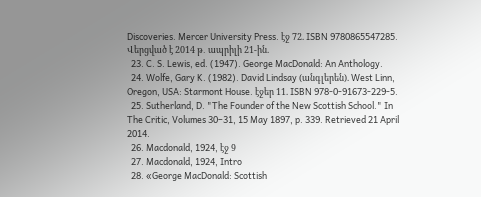Discoveries. Mercer University Press. էջ 72. ISBN 9780865547285. Վերցված է 2014 թ․ ապրիլի 21-ին.
  23. C. S. Lewis, ed. (1947). George MacDonald: An Anthology.
  24. Wolfe, Gary K. (1982). David Lindsay (անգլերեն). West Linn, Oregon, USA: Starmont House. էջեր 11. ISBN 978-0-91673-229-5.
  25. Sutherland, D. "The Founder of the New Scottish School." In The Critic, Volumes 30–31, 15 May 1897, p. 339. Retrieved 21 April 2014.
  26. Macdonald, 1924, էջ 9
  27. Macdonald, 1924, Intro
  28. «George MacDonald: Scottish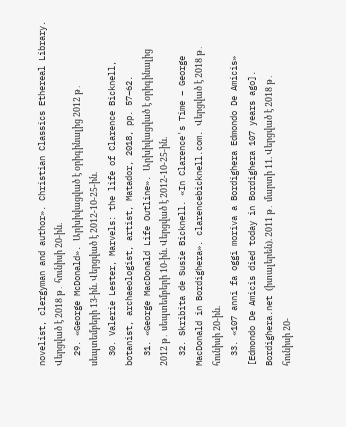novelist, clergyman and author». Christian Classics Ethereal Library. Վերցված է 2018 թ․ հունիսի 20-ին.
  29. «George McDonald». Արխիվացված է օրիգինալից 2012 թ․ սեպտեմբերի 13-ին. Վերցված է 2012-10-25-ին.
  30. Valerie Lester, Marvels: the life of Clarence Bicknell, botanist, archaeologist, artist, Matador, 2018, pp. 57–62.
  31. «George MacDonald Life Outline». Արխիվացված է օրիգինալից 2012 թ․ սեպտեմբերի 10-ին. Վերցված է 2012-10-25-ին.
  32. Skribita de Susie Bicknell. «In Clarence's Time – George MacDonald in Bordighera». clarencebicknell.com. Վերցված է 2018 թ․ հունիսի 20-ին.
  33. «107 anni fa oggi moriva a Bordighera Edmondo De Amicis» [Edmondo De Amicis died today in Bordighera 107 years ago]. Bordighera.net (իտալերեն). 2011 թ․ մարտի 11. Վերցված է 2018 թ․ հունիսի 20-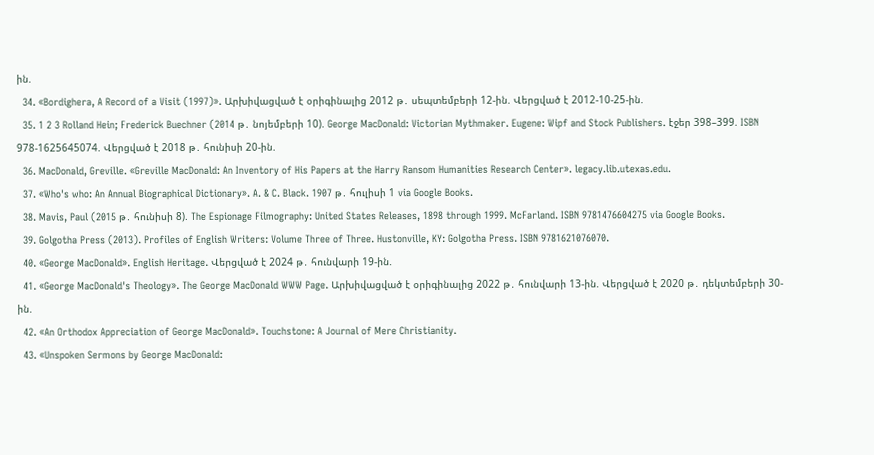ին.
  34. «Bordighera, A Record of a Visit (1997)». Արխիվացված է օրիգինալից 2012 թ․ սեպտեմբերի 12-ին. Վերցված է 2012-10-25-ին.
  35. 1 2 3 Rolland Hein; Frederick Buechner (2014 թ․ նոյեմբերի 10). George MacDonald: Victorian Mythmaker. Eugene: Wipf and Stock Publishers. էջեր 398–399. ISBN 978-1625645074. Վերցված է 2018 թ․ հունիսի 20-ին.
  36. MacDonald, Greville. «Greville MacDonald: An Inventory of His Papers at the Harry Ransom Humanities Research Center». legacy.lib.utexas.edu.
  37. «Who's who: An Annual Biographical Dictionary». A. & C. Black. 1907 թ․ հուլիսի 1 via Google Books.
  38. Mavis, Paul (2015 թ․ հունիսի 8). The Espionage Filmography: United States Releases, 1898 through 1999. McFarland. ISBN 9781476604275 via Google Books.
  39. Golgotha Press (2013). Profiles of English Writers: Volume Three of Three. Hustonville, KY: Golgotha Press. ISBN 9781621076070.
  40. «George MacDonald». English Heritage. Վերցված է 2024 թ․ հունվարի 19-ին.
  41. «George MacDonald's Theology». The George MacDonald WWW Page. Արխիվացված է օրիգինալից 2022 թ․ հունվարի 13-ին. Վերցված է 2020 թ․ դեկտեմբերի 30-ին.
  42. «An Orthodox Appreciation of George MacDonald». Touchstone: A Journal of Mere Christianity.
  43. «Unspoken Sermons by George MacDonald: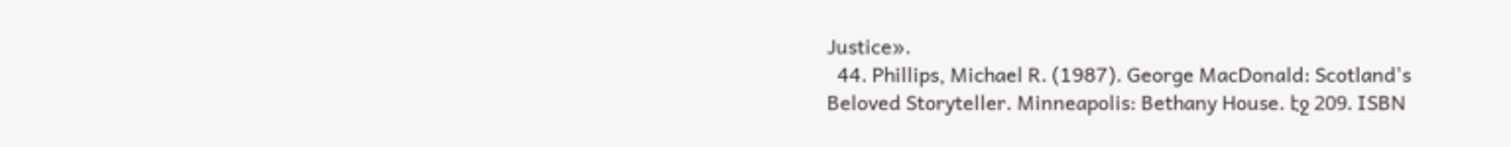Justice».
  44. Phillips, Michael R. (1987). George MacDonald: Scotland's Beloved Storyteller. Minneapolis: Bethany House. էջ 209. ISBN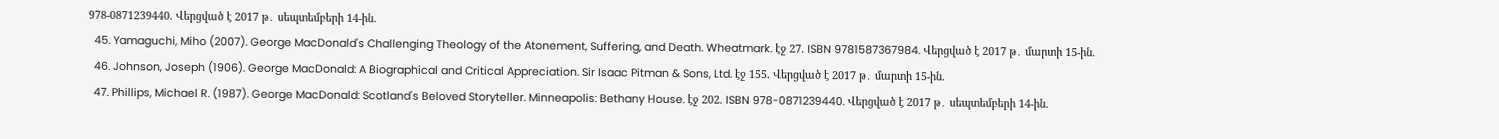978-0871239440. Վերցված է 2017 թ․ սեպտեմբերի 14-ին.
  45. Yamaguchi, Miho (2007). George MacDonald's Challenging Theology of the Atonement, Suffering, and Death. Wheatmark. էջ 27. ISBN 9781587367984. Վերցված է 2017 թ․ մարտի 15-ին.
  46. Johnson, Joseph (1906). George MacDonald: A Biographical and Critical Appreciation. Sir Isaac Pitman & Sons, Ltd. էջ 155. Վերցված է 2017 թ․ մարտի 15-ին.
  47. Phillips, Michael R. (1987). George MacDonald: Scotland's Beloved Storyteller. Minneapolis: Bethany House. էջ 202. ISBN 978-0871239440. Վերցված է 2017 թ․ սեպտեմբերի 14-ին.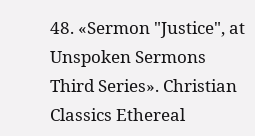48. «Sermon "Justice", at Unspoken Sermons Third Series». Christian Classics Ethereal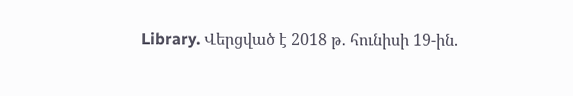Library. Վերցված է 2018 թ․ հունիսի 19-ին.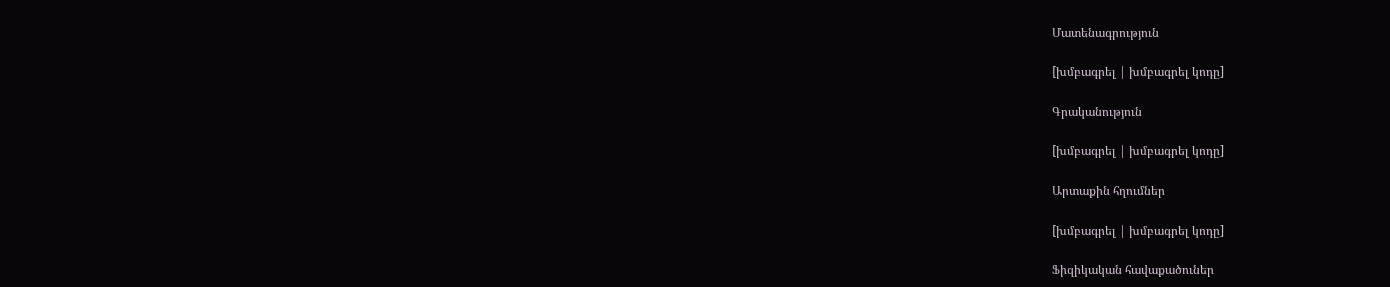Մատենագրություն

[խմբագրել | խմբագրել կոդը]

Գրականություն

[խմբագրել | խմբագրել կոդը]

Արտաքին հղումներ

[խմբագրել | խմբագրել կոդը]

Ֆիզիկական հավաքածուներ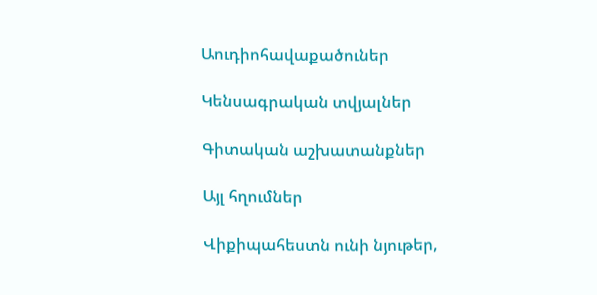Աուդիոհավաքածուներ

Կենսագրական տվյալներ

Գիտական աշխատանքներ

Այլ հղումներ

Վիքիպահեստն ունի նյութեր,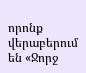որոնք վերաբերում են «Ջորջ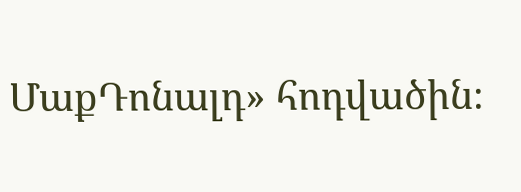ՄաքԴոնալդ» հոդվածին։